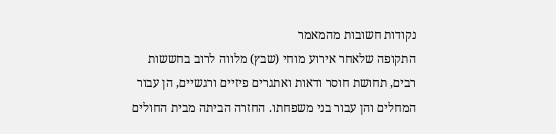נקודות חשובות מהמאמר
התקופה שלאחר אירוע מוחי (שבץ) מלווה לרוב בחששות רבים, תחושת חוסר ודאות ואתגרים פיזיים ורגשיים, הן עבור המחלים והן עבור בני משפחתו. החזרה הביתה מבית החולים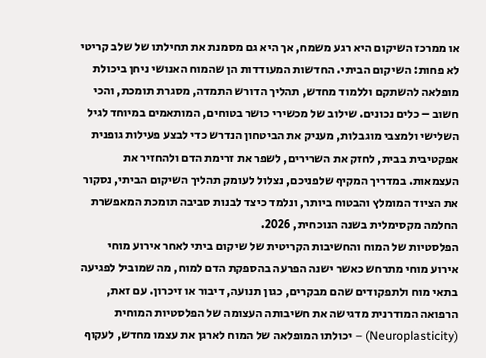או ממרכז השיקום היא רגע משמח, אך היא גם מסמנת את תחילתו של שלב קריטי לא פחות: השיקום הביתי. החדשות המעודדות הן שהמוח האנושי ניחן ביכולת מופלאה להשתקם וללמוד מחדש, תהליך הדורש התמדה, מסגרת תומכת, והכי חשוב – כלים נכונים. שילוב של מכשירי כושר בטוחים, המותאמים במיוחד לגיל השלישי ולמצבי מוגבלות, מעניק את הביטחון הנדרש כדי לבצע פעילות גופנית אפקטיבית בבית, לחזק את השרירים, לשפר את זרימת הדם ולהחזיר את העצמאות. במדריך המקיף שלפניכם, נצלול לעומק תהליך השיקום הביתי, נסקור את הציוד המומלץ והבטוח ביותר, ונלמד כיצד לבנות סביבה תומכת המאפשרת החלמה מקסימלית בשנה הנוכחית, 2026.
הפלסטיות של המוח והחשיבות הקריטית של שיקום ביתי לאחר אירוע מוחי
אירוע מוחי מתרחש כאשר ישנה הפרעה בהספקת הדם למוח, מה שמוביל לפגיעה בתאי מוח ולתפקודים שהם מבקרים, כגון תנועה, דיבור או זיכרון. עם זאת, הרפואה המודרנית מדגישה את חשיבותה העצומה של הפלסטיות המוחית (Neuroplasticity) – יכולתו המופלאה של המוח לארגן את עצמו מחדש, לעקוף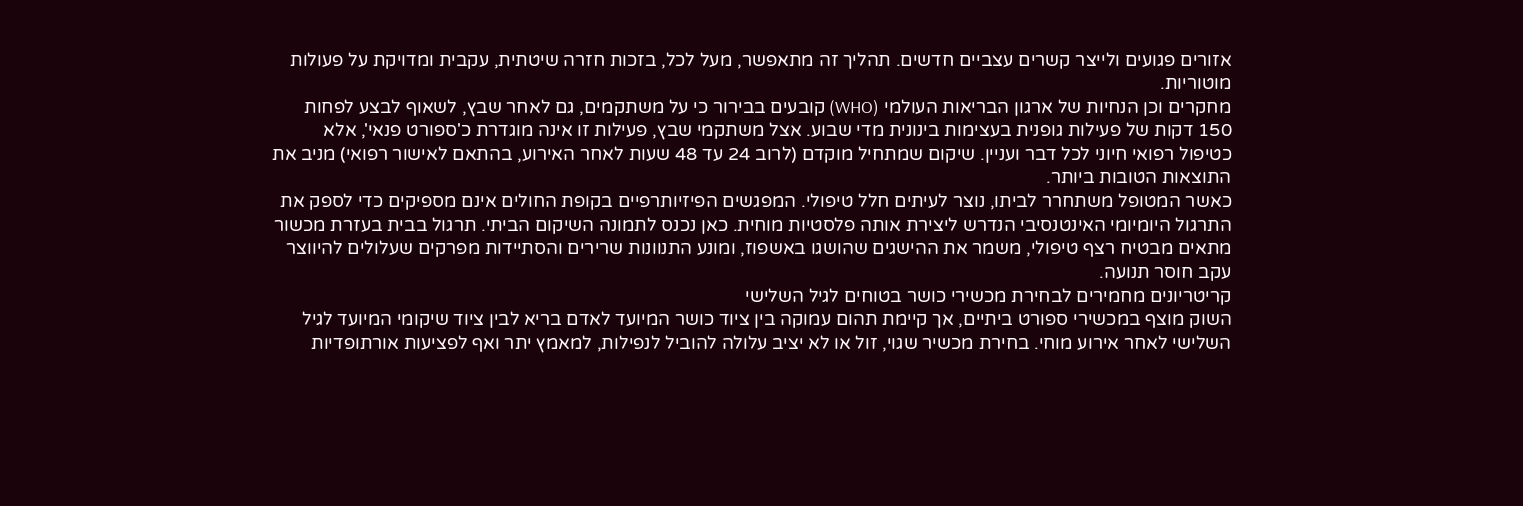אזורים פגועים ולייצר קשרים עצביים חדשים. תהליך זה מתאפשר, מעל לכל, בזכות חזרה שיטתית, עקבית ומדויקת על פעולות מוטוריות.
מחקרים וכן הנחיות של ארגון הבריאות העולמי (WHO) קובעים בבירור כי על משתקמים, גם לאחר שבץ, לשאוף לבצע לפחות 150 דקות של פעילות גופנית בעצימות בינונית מדי שבוע. אצל משתקמי שבץ, פעילות זו אינה מוגדרת כ'ספורט פנאי', אלא כטיפול רפואי חיוני לכל דבר ועניין. שיקום שמתחיל מוקדם (לרוב 24 עד 48 שעות לאחר האירוע, בהתאם לאישור רפואי) מניב את התוצאות הטובות ביותר.
כאשר המטופל משתחרר לביתו, נוצר לעיתים חלל טיפולי. המפגשים הפיזיותרפיים בקופת החולים אינם מספיקים כדי לספק את התרגול היומיומי האינטנסיבי הנדרש ליצירת אותה פלסטיות מוחית. כאן נכנס לתמונה השיקום הביתי. תרגול בבית בעזרת מכשור מתאים מבטיח רצף טיפולי, משמר את ההישגים שהושגו באשפוז, ומונע התנוונות שרירים והסתיידות מפרקים שעלולים להיווצר עקב חוסר תנועה.
קריטריונים מחמירים לבחירת מכשירי כושר בטוחים לגיל השלישי
השוק מוצף במכשירי ספורט ביתיים, אך קיימת תהום עמוקה בין ציוד כושר המיועד לאדם בריא לבין ציוד שיקומי המיועד לגיל השלישי לאחר אירוע מוחי. בחירת מכשיר שגוי, זול או לא יציב עלולה להוביל לנפילות, למאמץ יתר ואף לפציעות אורתופדיות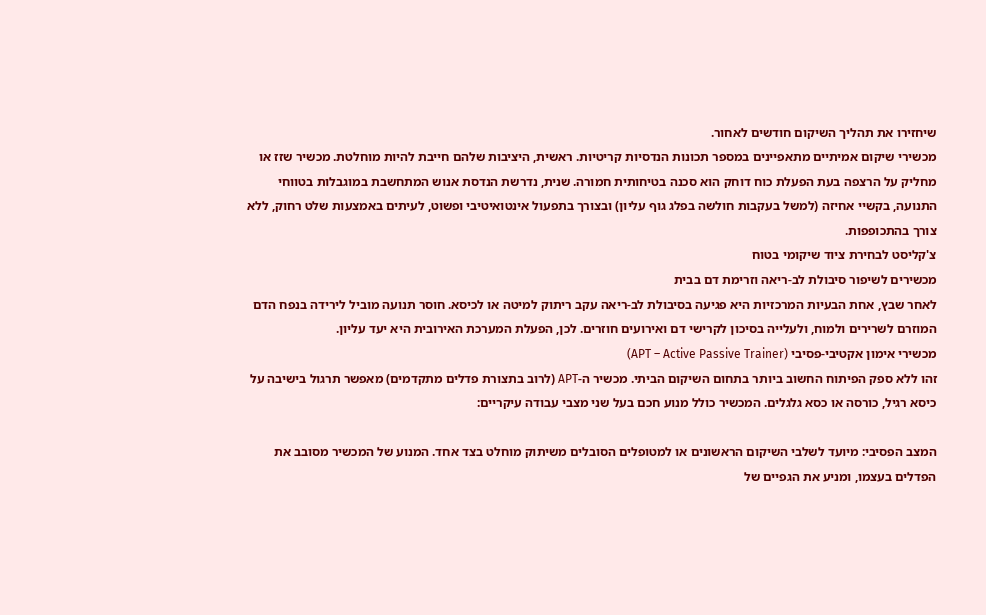שיחזירו את תהליך השיקום חודשים לאחור.
מכשירי שיקום אמיתיים מתאפיינים במספר תכונות הנדסיות קריטיות. ראשית, היציבות שלהם חייבת להיות מוחלטת. מכשיר שזז או מחליק על הרצפה בעת הפעלת כוח דוחק הוא סכנה בטיחותית חמורה. שנית, נדרשת הנדסת אנוש המתחשבת במוגבלות בטווחי התנועה, בקשיי אחיזה (למשל בעקבות חולשה בפלג גוף עליון) ובצורך בתפעול אינטואיטיבי ופשוט, לעיתים באמצעות שלט רחוק, ללא צורך בהתכופפות.
צ'קליסט לבחירת ציוד שיקומי בטוח
מכשירים לשיפור סיבולת לב-ריאה וזרימת דם בבית
לאחר שבץ, אחת הבעיות המרכזיות היא פגיעה בסיבולת לב-ריאה עקב ריתוק למיטה או לכיסא. חוסר תנועה מוביל לירידה בנפח הדם המוזרם לשרירים ולמוח, ולעלייה בסיכון לקרישי דם ואירועים חוזרים. לכן, הפעלת המערכת האירובית היא יעד עליון.
מכשירי אימון אקטיבי-פסיבי (APT – Active Passive Trainer)
זהו ללא ספק הפיתוח החשוב ביותר בתחום השיקום הביתי. מכשיר ה-APT (לרוב בתצורת פדלים מתקדמים) מאפשר תרגול בישיבה על כיסא רגיל, כורסה או כסא גלגלים. המכשיר כולל מנוע חכם בעל שני מצבי עבודה עיקריים:

המצב הפסיבי: מיועד לשלבי השיקום הראשונים או למטופלים הסובלים משיתוק מוחלט בצד אחד. המנוע של המכשיר מסובב את הפדלים בעצמו, ומניע את הגפיים של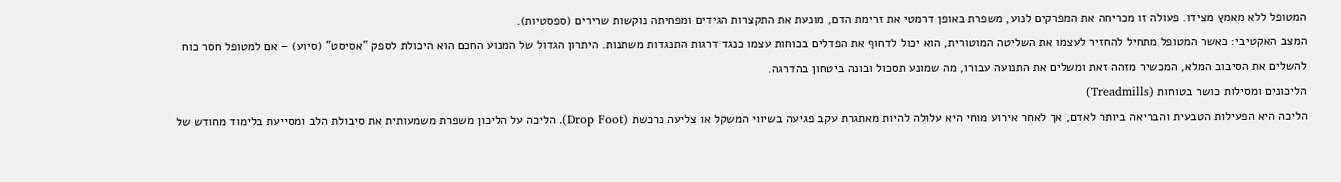המטופל ללא מאמץ מצידו. פעולה זו מכריחה את המפרקים לנוע, משפרת באופן דרמטי את זרימת הדם, מונעת את התקצרות הגידים ומפחיתה נוקשות שרירים (ספסטיות).
המצב האקטיבי: כאשר המטופל מתחיל להחזיר לעצמו את השליטה המוטורית, הוא יכול לדחוף את הפדלים בכוחות עצמו כנגד דרגות התנגדות משתנות. היתרון הגדול של המנוע החכם הוא היכולת לספק "אסיסט" (סיוע) – אם למטופל חסר כוח להשלים את הסיבוב המלא, המכשיר מזהה זאת ומשלים את התנועה עבורו, מה שמונע תסכול ובונה ביטחון בהדרגה.
הליכונים ומסילות כושר בטוחות (Treadmills)
הליכה היא הפעילות הטבעית והבריאה ביותר לאדם, אך לאחר אירוע מוחי היא עלולה להיות מאתגרת עקב פגיעה בשיווי המשקל או צליעה נרכשת (Drop Foot). הליכה על הליכון משפרת משמעותית את סיבולת הלב ומסייעת בלימוד מחודש של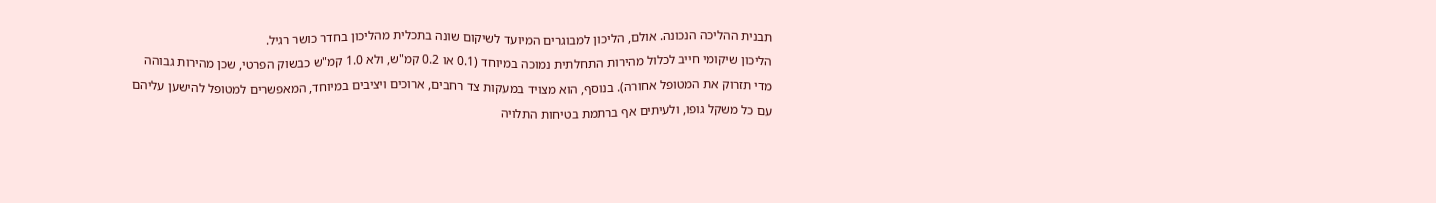תבנית ההליכה הנכונה. אולם, הליכון למבוגרים המיועד לשיקום שונה בתכלית מהליכון בחדר כושר רגיל.
הליכון שיקומי חייב לכלול מהירות התחלתית נמוכה במיוחד (0.1 או 0.2 קמ"ש, ולא 1.0 קמ"ש כבשוק הפרטי, שכן מהירות גבוהה מדי תזרוק את המטופל אחורה). בנוסף, הוא מצויד במעקות צד רחבים, ארוכים ויציבים במיוחד, המאפשרים למטופל להישען עליהם עם כל משקל גופו, ולעיתים אף ברתמת בטיחות התלויה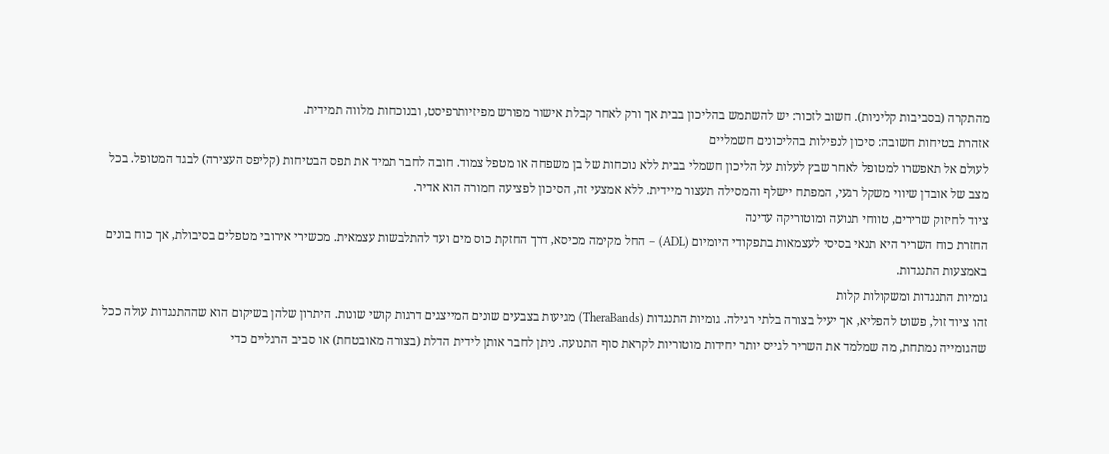מהתקרה (בסביבות קליניות). חשוב לזכור: יש להשתמש בהליכון בבית אך ורק לאחר קבלת אישור מפורש מפיזיותרפיסט, ובנוכחות מלווה תמידית.
אזהרת בטיחות חשובה: סיכון לנפילות בהליכונים חשמליים
לעולם אל תאפשרו למטופל לאחר שבץ לעלות על הליכון חשמלי בבית ללא נוכחות של בן משפחה או מטפל צמוד. חובה לחבר תמיד את תפס הבטיחות (קליפס העצירה) לבגד המטופל. בכל מצב של אובדן שיווי משקל רגעי, המפתח יישלף והמסילה תעצור מיידית. ללא אמצעי זה, הסיכון לפציעה חמורה הוא אדיר.
ציוד לחיזוק שרירים, טווחי תנועה ומוטוריקה עדינה
החזרת כוח השריר היא תנאי בסיסי לעצמאות בתפקודי היומיום (ADL) – החל מקימה מכיסא, דרך החזקת כוס מים ועד להתלבשות עצמאית. מכשירי אירובי מטפלים בסיבולת, אך כוח בונים באמצעות התנגדות.
גומיות התנגדות ומשקולות קלות
זהו ציוד זול, פשוט להפליא, אך יעיל בצורה בלתי רגילה. גומיות התנגדות (TheraBands) מגיעות בצבעים שונים המייצגים דרגות קושי שונות. היתרון שלהן בשיקום הוא שההתנגדות עולה ככל שהגומייה נמתחת, מה שמלמד את השריר לגייס יותר יחידות מוטוריות לקראת סוף התנועה. ניתן לחבר אותן לידית הדלת (בצורה מאובטחת) או סביב הרגליים כדי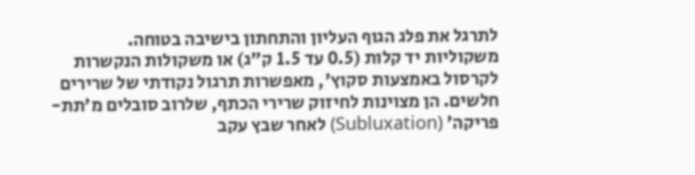לתרגל את פלג הגוף העליון והתחתון בישיבה בטוחה.
משקוליות יד קלות (0.5 עד 1.5 ק"ג) או משקולות הנקשרות לקרסול באמצעות סקוץ', מאפשרות תרגול נקודתי של שרירים חלשים. הן מצוינות לחיזוק שרירי הכתף, שלרוב סובלים מ'תת-פריקה' (Subluxation) לאחר שבץ עקב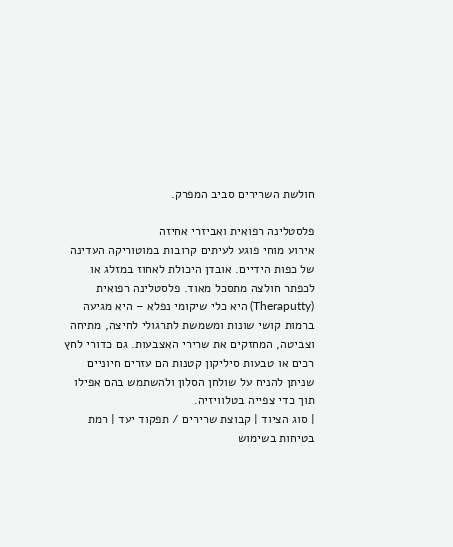חולשת השרירים סביב המפרק.

פלסטלינה רפואית ואביזרי אחיזה
אירוע מוחי פוגע לעיתים קרובות במוטוריקה העדינה של כפות הידיים. אובדן היכולת לאחוז במזלג או לכפתר חולצה מתסכל מאוד. פלסטלינה רפואית (Theraputty) היא כלי שיקומי נפלא – היא מגיעה ברמות קושי שונות ומשמשת לתרגולי לחיצה, מתיחה וצביטה, המחזקים את שרירי האצבעות. גם כדורי לחץ רכים או טבעות סיליקון קטנות הם עזרים חיוניים שניתן להניח על שולחן הסלון ולהשתמש בהם אפילו תוך כדי צפייה בטלוויזיה.
| סוג הציוד | קבוצת שרירים / תפקוד יעד | רמת בטיחות בשימוש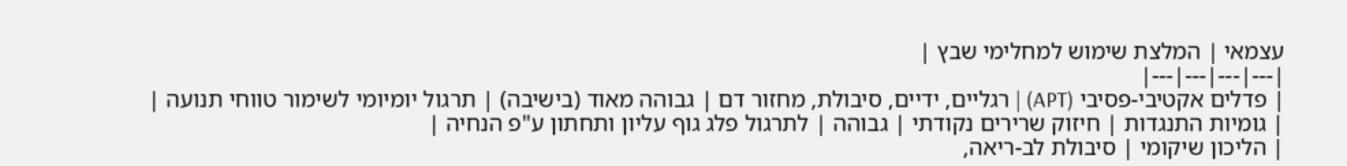עצמאי | המלצת שימוש למחלימי שבץ |
|---|---|---|---|
| פדלים אקטיבי-פסיבי (APT) | רגליים, ידיים, סיבולת, מחזור דם | גבוהה מאוד (בישיבה) | תרגול יומיומי לשימור טווחי תנועה |
| גומיות התנגדות | חיזוק שרירים נקודתי | גבוהה | לתרגול פלג גוף עליון ותחתון ע"פ הנחיה |
| הליכון שיקומי | סיבולת לב-ריאה,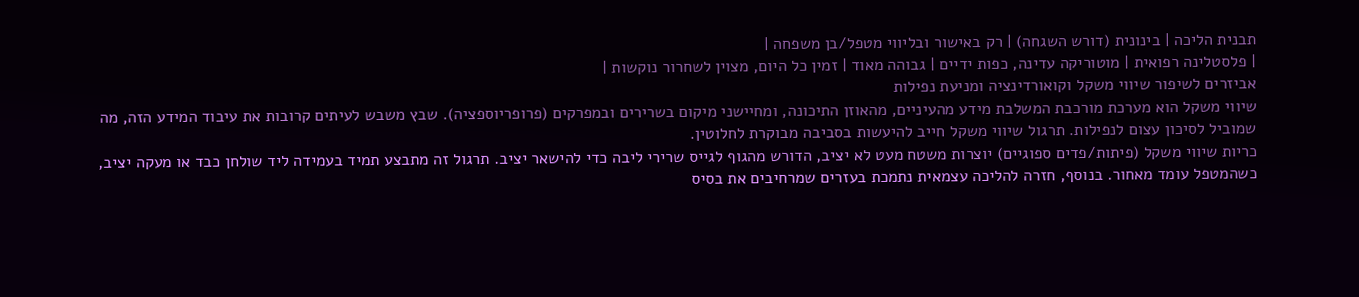תבנית הליכה | בינונית (דורש השגחה) | רק באישור ובליווי מטפל/בן משפחה |
| פלסטלינה רפואית | מוטוריקה עדינה, כפות ידיים | גבוהה מאוד | זמין כל היום, מצוין לשחרור נוקשות |
אביזרים לשיפור שיווי משקל וקואורדינציה ומניעת נפילות
שיווי משקל הוא מערכת מורכבת המשלבת מידע מהעיניים, מהאוזן התיכונה, ומחיישני מיקום בשרירים ובמפרקים (פרופריוספציה). שבץ משבש לעיתים קרובות את עיבוד המידע הזה, מה שמוביל לסיכון עצום לנפילות. תרגול שיווי משקל חייב להיעשות בסביבה מבוקרת לחלוטין.
כריות שיווי משקל (פיתות/פדים ספוגיים) יוצרות משטח מעט לא יציב, הדורש מהגוף לגייס שרירי ליבה כדי להישאר יציב. תרגול זה מתבצע תמיד בעמידה ליד שולחן כבד או מעקה יציב, כשהמטפל עומד מאחור. בנוסף, חזרה להליכה עצמאית נתמכת בעזרים שמרחיבים את בסיס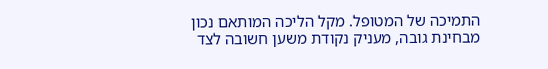התמיכה של המטופל. מקל הליכה המותאם נכון מבחינת גובה, מעניק נקודת משען חשובה לצד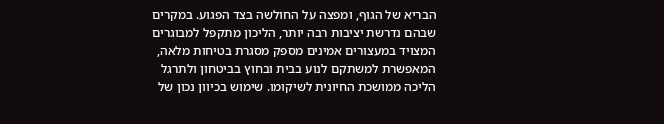הבריא של הגוף, ומפצה על החולשה בצד הפגוע. במקרים שבהם נדרשת יציבות רבה יותר, הליכון מתקפל למבוגרים המצויד במעצורים אמינים מספק מסגרת בטיחות מלאה, המאפשרת למשתקם לנוע בבית ובחוץ בביטחון ולתרגל הליכה ממושכת החיונית לשיקומו. שימוש בכיוון נכון של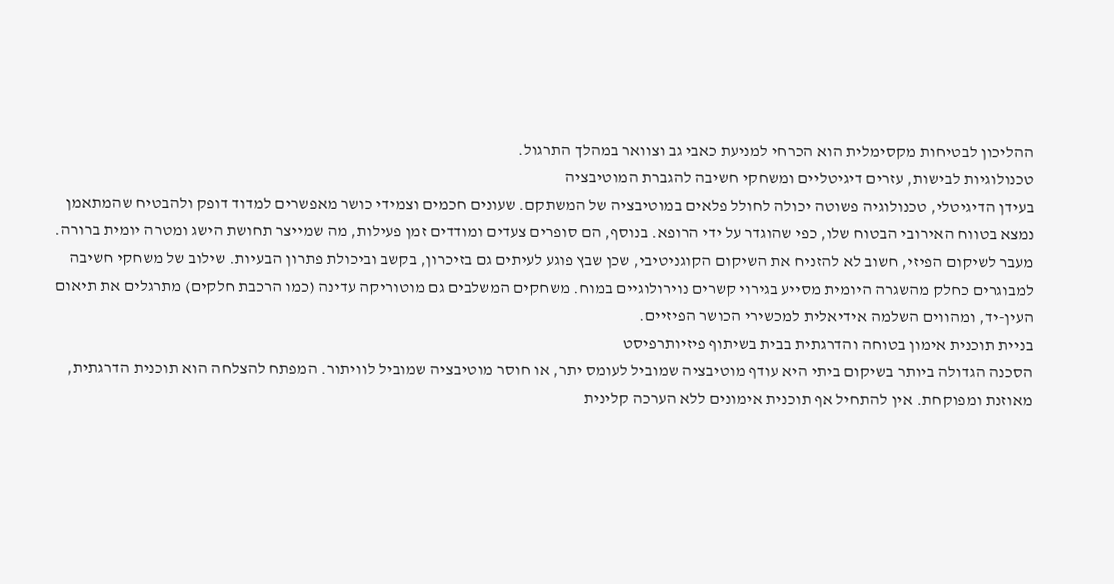ההליכון לבטיחות מקסימלית הוא הכרחי למניעת כאבי גב וצוואר במהלך התרגול.
טכנולוגיות לבישות, עזרים דיגיטליים ומשחקי חשיבה להגברת המוטיבציה
בעידן הדיגיטלי, טכנולוגיה פשוטה יכולה לחולל פלאים במוטיבציה של המשתקם. שעונים חכמים וצמידי כושר מאפשרים למדוד דופק ולהבטיח שהמתאמן נמצא בטווח האירובי הבטוח שלו, כפי שהוגדר על ידי הרופא. בנוסף, הם סופרים צעדים ומודדים זמן פעילות, מה שמייצר תחושת הישג ומטרה יומית ברורה.
מעבר לשיקום הפיזי, חשוב לא להזניח את השיקום הקוגניטיבי, שכן שבץ פוגע לעיתים גם בזיכרון, בקשב וביכולת פתרון הבעיות. שילוב של משחקי חשיבה למבוגרים כחלק מהשגרה היומית מסייע בגירוי קשרים נוירולוגיים במוח. משחקים המשלבים גם מוטוריקה עדינה (כמו הרכבת חלקים) מתרגלים את תיאום העין-יד, ומהווים השלמה אידיאלית למכשירי הכושר הפיזיים.
בניית תוכנית אימון בטוחה והדרגתית בבית בשיתוף פיזיותרפיסט
הסכנה הגדולה ביותר בשיקום ביתי היא עודף מוטיבציה שמוביל לעומס יתר, או חוסר מוטיבציה שמוביל לוויתור. המפתח להצלחה הוא תוכנית הדרגתית, מאוזנת ומפוקחת. אין להתחיל אף תוכנית אימונים ללא הערכה קלינית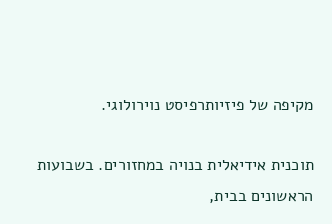מקיפה של פיזיותרפיסט נוירולוגי.

תוכנית אידיאלית בנויה במחזורים. בשבועות הראשונים בבית,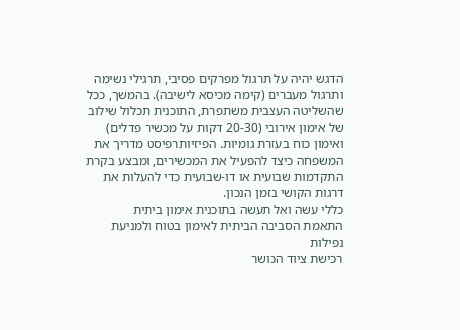הדגש יהיה על תרגול מפרקים פסיבי, תרגילי נשימה ותרגול מעברים (קימה מכיסא לישיבה). בהמשך, ככל שהשליטה העצבית משתפרת, התוכנית תכלול שילוב של אימון אירובי (20-30 דקות על מכשיר פדלים) ואימון כוח בעזרת גומיות. הפיזיותרפיסט מדריך את המשפחה כיצד להפעיל את המכשירים, ומבצע בקרת התקדמות שבועית או דו-שבועית כדי להעלות את דרגות הקושי בזמן הנכון.
כללי עשה ואל תעשה בתוכנית אימון ביתית
התאמת הסביבה הביתית לאימון בטוח ולמניעת נפילות
רכישת ציוד הכושר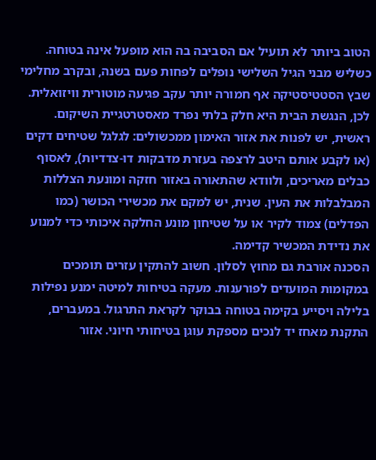הטוב ביותר לא תועיל אם הסביבה בה הוא מופעל אינה בטוחה. כשליש מבני הגיל השלישי נופלים לפחות פעם בשנה, ובקרב מחלימי שבץ הסטטיסטיקה אף חמורה יותר עקב פגיעה מוטורית וויזואלית. לכן, הנגשת הבית היא חלק בלתי נפרד מאסטרטגיית השיקום.
ראשית, יש לפנות את אזור האימון ממכשולים: לגלגל שטיחים דקים (או לקבע אותם היטב לרצפה בעזרת מדבקות דו-צדדיות), לאסוף כבלים מאריכים, ולוודא שהתאורה באזור חזקה ומונעת הצללות המבלבלות את העין. שנית, יש למקם את מכשירי הכושר (כמו הפדלים) צמוד לקיר או על שטיחון מונע החלקה איכותי כדי למנוע את נדידת המכשיר קדימה.
הסכנה אורבת גם מחוץ לסלון. חשוב להתקין עזרים תומכים במקומות המועדים לפורענות. מעקה בטיחות למיטה ימנע נפילות בלילה ויסייע בקימה בטוחה בבוקר לקראת התרגול. במעברים, התקנת מאחז יד לנכים מספקת עוגן בטיחותי חיוני. אזור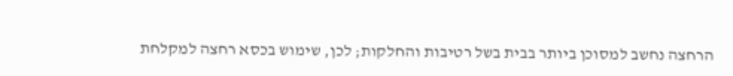הרחצה נחשב למסוכן ביותר בבית בשל רטיבות והחלקות; לכן, שימוש בכסא רחצה למקלחת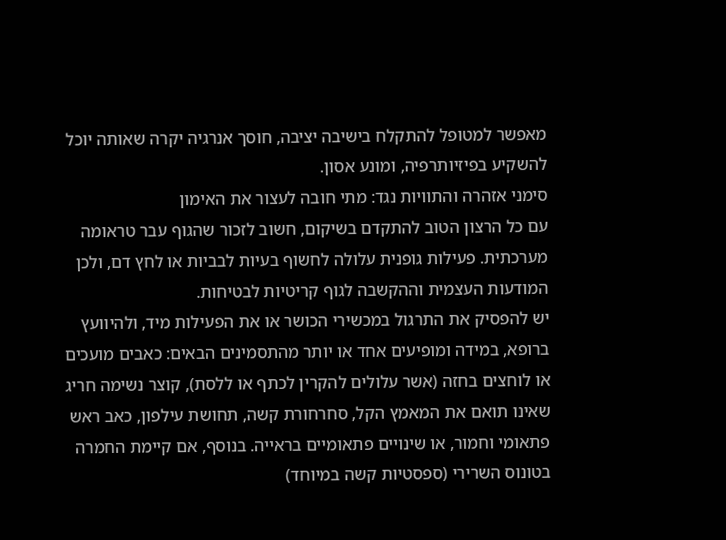מאפשר למטופל להתקלח בישיבה יציבה, חוסך אנרגיה יקרה שאותה יוכל להשקיע בפיזיותרפיה, ומונע אסון.
סימני אזהרה והתוויות נגד: מתי חובה לעצור את האימון
עם כל הרצון הטוב להתקדם בשיקום, חשוב לזכור שהגוף עבר טראומה מערכתית. פעילות גופנית עלולה לחשוף בעיות לבביות או לחץ דם, ולכן המודעות העצמית וההקשבה לגוף קריטיות לבטיחות.
יש להפסיק את התרגול במכשירי הכושר או את הפעילות מיד, ולהיוועץ ברופא, במידה ומופיעים אחד או יותר מהתסמינים הבאים: כאבים מועכים או לוחצים בחזה (אשר עלולים להקרין לכתף או ללסת), קוצר נשימה חריג שאינו תואם את המאמץ הקל, סחרחורת קשה, תחושת עילפון, כאב ראש פתאומי וחמור, או שינויים פתאומיים בראייה. בנוסף, אם קיימת החמרה בטונוס השרירי (ספסטיות קשה במיוחד)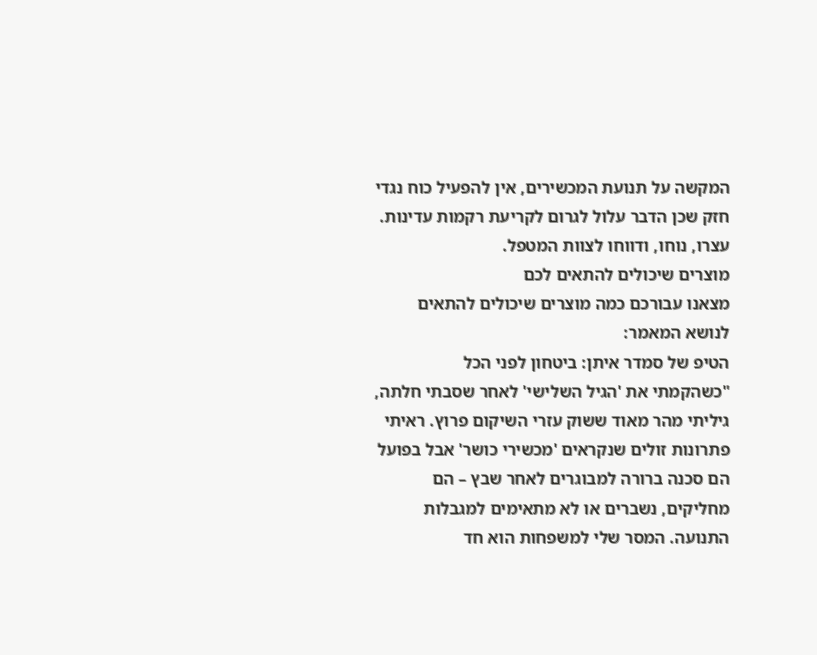המקשה על תנועת המכשירים, אין להפעיל כוח נגדי חזק שכן הדבר עלול לגרום לקריעת רקמות עדינות. עצרו, נוחו, ודווחו לצוות המטפל.
מוצרים שיכולים להתאים לכם
מצאנו עבורכם כמה מוצרים שיכולים להתאים לנושא המאמר:
הטיפ של סמדר איתן: ביטחון לפני הכל
"כשהקמתי את 'הגיל השלישי' לאחר שסבתי חלתה, גיליתי מהר מאוד ששוק עזרי השיקום פרוץ. ראיתי פתרונות זולים שנקראים 'מכשירי כושר' אבל בפועל הם סכנה ברורה למבוגרים לאחר שבץ – הם מחליקים, נשברים או לא מתאימים למגבלות התנועה. המסר שלי למשפחות הוא חד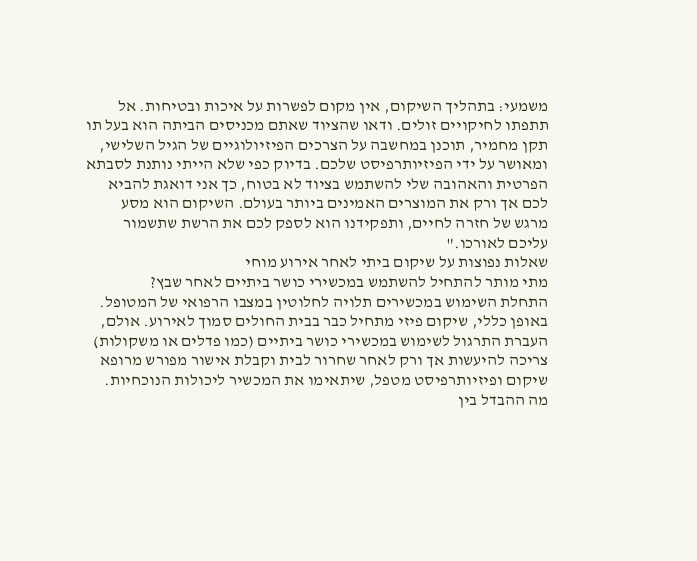משמעי: בתהליך השיקום, אין מקום לפשרות על איכות ובטיחות. אל תתפתו לחיקויים זולים. ודאו שהציוד שאתם מכניסים הביתה הוא בעל תו תקן מחמיר, תוכנן במחשבה על הצרכים הפיזיולוגיים של הגיל השלישי, ומאושר על ידי הפיזיותרפיסט שלכם. בדיוק כפי שלא הייתי נותנת לסבתא הפרטית והאהובה שלי להשתמש בציוד לא בטוח, כך אני דואגת להביא לכם אך ורק את המוצרים האמינים ביותר בעולם. השיקום הוא מסע מרגש של חזרה לחיים, ותפקידנו הוא לספק לכם את הרשת שתשמור עליכם לאורכו."
שאלות נפוצות על שיקום ביתי לאחר אירוע מוחי
מתי מותר להתחיל להשתמש במכשירי כושר ביתיים לאחר שבץ?
התחלת השימוש במכשירים תלויה לחלוטין במצבו הרפואי של המטופל. באופן כללי, שיקום פיזי מתחיל כבר בבית החולים סמוך לאירוע. אולם, העברת התרגול לשימוש במכשירי כושר ביתיים (כמו פדלים או משקולות) צריכה להיעשות אך ורק לאחר שחרור לבית וקבלת אישור מפורש מרופא שיקום ופיזיותרפיסט מטפל, שיתאימו את המכשיר ליכולות הנוכחיות.
מה ההבדל בין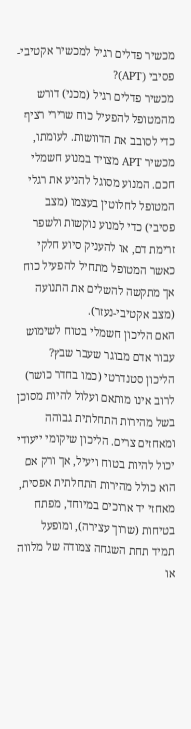מכשיר פדלים רגיל למכשיר אקטיבי-פסיבי (APT)?
מכשיר פדלים רגיל (מכני) דורש מהמטופל להפעיל כוח שרירי רציף כדי לסובב את הדוושות. לעומתו, מכשיר APT מצויד במנוע חשמלי חכם. המנוע מסוגל להניע את רגלי המטופל לחלוטין בעצמו (מצב פסיבי) כדי למנוע נוקשות ולשפר זרימת דם, או להעניק סיוע חלקי כאשר המטופל מתחיל להפעיל כוח אך מתקשה להשלים את התנועה (מצב אקטיבי-נעזר).
האם הליכון חשמלי בטוח לשימוש עבור אדם מבוגר שעבר שבץ?
הליכון סטנדרטי (כמו בחדר כושר) לרוב אינו מותאם ועלול להיות מסוכן בשל מהירות התחלתית גבוהה ומאחזים צרים. הליכון שיקומי ייעודי יכול להיות בטוח ויעיל, אך ורק אם הוא כולל מהירות התחלתית אפסית, מאחזי יד ארוכים במיוחד, מפתח בטיחות (שרוך עצירה), ומופעל תמיד תחת השגחה צמודה של מלווה או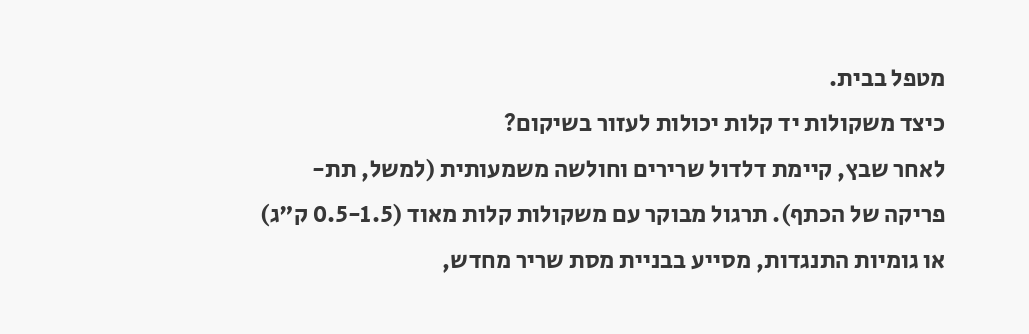מטפל בבית.
כיצד משקולות יד קלות יכולות לעזור בשיקום?
לאחר שבץ, קיימת דלדול שרירים וחולשה משמעותית (למשל, תת-פריקה של הכתף). תרגול מבוקר עם משקולות קלות מאוד (0.5-1.5 ק"ג) או גומיות התנגדות, מסייע בבניית מסת שריר מחדש,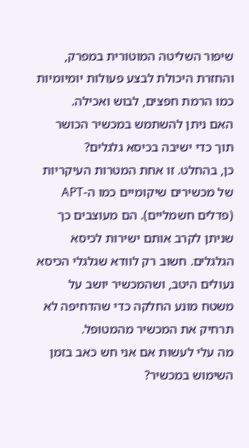שיפור השליטה המוטורית במפרק, והחזרת היכולת לבצע פעולות יומיומיות כמו הרמת חפצים, לבוש ואכילה.
האם ניתן להשתמש במכשיר הכושר תוך כדי ישיבה בכיסא גלגלים?
כן, בהחלט. זו אחת המטרות העיקריות של מכשירים שיקומיים כמו ה-APT (פדלים חשמליים). הם מעוצבים כך שניתן לקרב אותם ישירות לכיסא הגלגלים. חשוב רק לוודא שגלגלי הכיסא נעולים היטב, ושהמכשיר יושב על משטח מונע החלקה כדי שהדחיפה לא תרחיק את המכשיר מהמטופל.
מה עלי לעשות אם אני חש כאב בזמן השימוש במכשיר?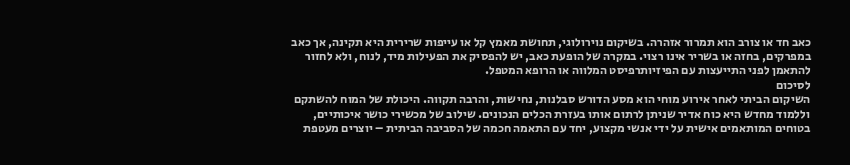כאב חד או צורב הוא תמרור אזהרה. בשיקום נוירולוגי, תחושת מאמץ קל או עייפות שרירית היא תקינה, אך כאב במפרקים, בחזה או בשריר אינו רצוי. במקרה של הופעת כאב, יש להפסיק את הפעילות מיד, לנוח, ולא לחזור להתאמן לפני התייעצות עם הפיזיותרפיסט המלווה או הרופא המטפל.
לסיכום
השיקום הביתי לאחר אירוע מוחי הוא מסע הדורש סבלנות, נחישות, והרבה תקווה. היכולת של המוח להשתקם וללמוד מחדש היא כוח אדיר שניתן לרתום אותו בעזרת הכלים הנכונים. שילוב של מכשירי כושר איכותיים, בטוחים המותאמים אישית על ידי אנשי מקצוע, יחד עם התאמה חכמה של הסביבה הביתית – יוצרים מעטפת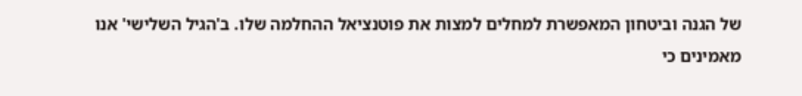של הגנה וביטחון המאפשרת למחלים למצות את פוטנציאל ההחלמה שלו. ב'הגיל השלישי' אנו מאמינים כי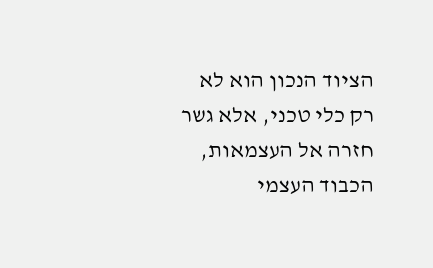הציוד הנכון הוא לא רק כלי טכני, אלא גשר חזרה אל העצמאות, הכבוד העצמי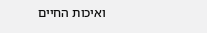ואיכות החיים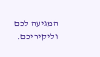המגיעה לכם וליקיריכם.